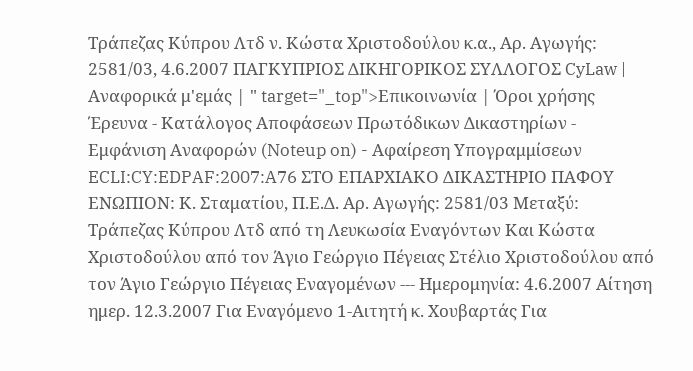Τράπεζας Κύπρου Λτδ ν. Κώστα Χριστοδούλου κ.α., Αρ. Αγωγής: 2581/03, 4.6.2007 ΠΑΓΚΥΠΡΙΟΣ ΔΙΚΗΓΟΡΙΚΟΣ ΣΥΛΛΟΓΟΣ CyLaw | Αναφορικά μ'εμάς | " target="_top">Επικοινωνία | Όροι χρήσης Έρευνα - Κατάλογος Αποφάσεων Πρωτόδικων Δικαστηρίων - Εμφάνιση Αναφορών (Noteup on) - Αφαίρεση Υπογραμμίσεων ECLI:CY:EDPAF:2007:A76 ΣΤΟ ΕΠΑΡΧΙΑΚΟ ΔΙΚΑΣΤΗΡΙΟ ΠΑΦΟΥ ΕΝΩΠΙΟΝ: Κ. Σταματίου, Π.Ε.Δ. Αρ. Αγωγής: 2581/03 Μεταξύ: Τράπεζας Κύπρου Λτδ από τη Λευκωσία Εναγόντων Και Κώστα Χριστοδούλου από τον Άγιο Γεώργιο Πέγειας Στέλιο Χριστοδούλου από τον Άγιο Γεώργιο Πέγειας Εναγομένων --- Ημερομηνία: 4.6.2007 Αίτηση ημερ. 12.3.2007 Για Εναγόμενο 1-Αιτητή κ. Χουβαρτάς Για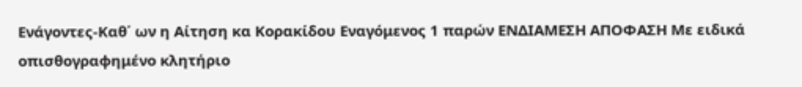Ενάγοντες-Καθ΄ ων η Αίτηση κα Κορακίδου Εναγόμενος 1 παρών ΕΝΔΙΑΜΕΣΗ ΑΠΟΦΑΣΗ Με ειδικά οπισθογραφημένο κλητήριο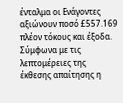ένταλμα οι Ενάγοντες αξιώνουν ποσό £557.169 πλέον τόκους και έξοδα. Σύμφωνα με τις λεπτομέρειες της έκθεσης απαίτησης η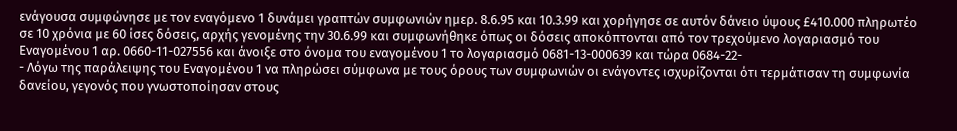ενάγουσα συμφώνησε με τον εναγόμενο 1 δυνάμει γραπτών συμφωνιών ημερ. 8.6.95 και 10.3.99 και χορήγησε σε αυτόν δάνειο ύψους £410.000 πληρωτέο σε 10 χρόνια με 60 ίσες δόσεις, αρχής γενομένης την 30.6.99 και συμφωνήθηκε όπως οι δόσεις αποκόπτονται από τον τρεχούμενο λογαριασμό του Εναγομένου 1 αρ. 0660-11-027556 και άνοιξε στο όνομα του εναγομένου 1 το λογαριασμό 0681-13-000639 και τώρα 0684-22-
- Λόγω της παράλειψης του Εναγομένου 1 να πληρώσει σύμφωνα με τους όρους των συμφωνιών οι ενάγοντες ισχυρίζονται ότι τερμάτισαν τη συμφωνία δανείου, γεγονός που γνωστοποίησαν στους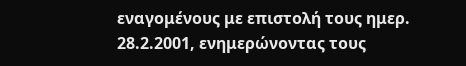εναγομένους με επιστολή τους ημερ. 28.2.2001, ενημερώνοντας τους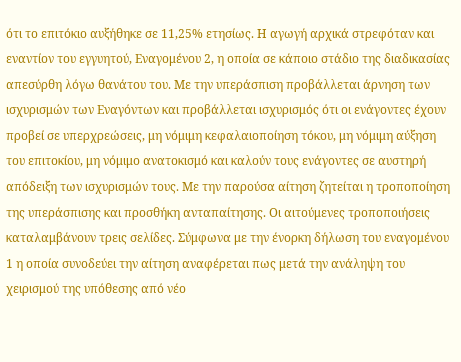ότι το επιτόκιο αυξήθηκε σε 11,25% ετησίως. Η αγωγή αρχικά στρεφόταν και εναντίον του εγγυητού, Εναγομένου 2, η οποία σε κάποιο στάδιο της διαδικασίας απεσύρθη λόγω θανάτου του. Με την υπεράσπιση προβάλλεται άρνηση των ισχυρισμών των Εναγόντων και προβάλλεται ισχυρισμός ότι οι ενάγοντες έχουν προβεί σε υπερχρεώσεις, μη νόμιμη κεφαλαιοποίηση τόκου, μη νόμιμη αύξηση του επιτοκίου, μη νόμιμο ανατοκισμό και καλούν τους ενάγοντες σε αυστηρή απόδειξη των ισχυρισμών τους. Με την παρούσα αίτηση ζητείται η τροποποίηση της υπεράσπισης και προσθήκη ανταπαίτησης. Οι αιτούμενες τροποποιήσεις καταλαμβάνουν τρεις σελίδες. Σύμφωνα με την ένορκη δήλωση του εναγομένου 1 η οποία συνοδεύει την αίτηση αναφέρεται πως μετά την ανάληψη του χειρισμού της υπόθεσης από νέο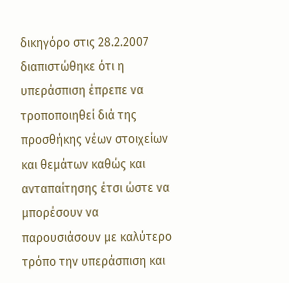δικηγόρο στις 28.2.2007 διαπιστώθηκε ότι η υπεράσπιση έπρεπε να τροποποιηθεί διά της προσθήκης νέων στοιχείων και θεμάτων καθώς και ανταπαίτησης έτσι ώστε να μπορέσουν να παρουσιάσουν με καλύτερο τρόπο την υπεράσπιση και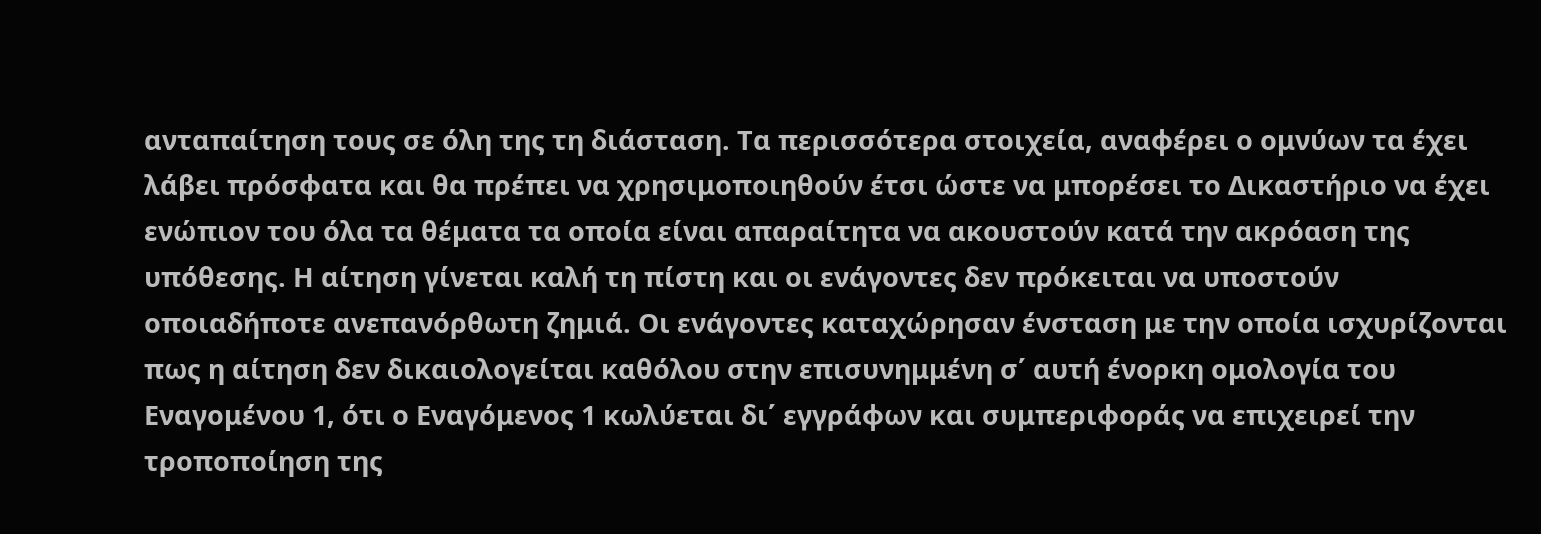ανταπαίτηση τους σε όλη της τη διάσταση. Τα περισσότερα στοιχεία, αναφέρει ο ομνύων τα έχει λάβει πρόσφατα και θα πρέπει να χρησιμοποιηθούν έτσι ώστε να μπορέσει το Δικαστήριο να έχει ενώπιον του όλα τα θέματα τα οποία είναι απαραίτητα να ακουστούν κατά την ακρόαση της υπόθεσης. Η αίτηση γίνεται καλή τη πίστη και οι ενάγοντες δεν πρόκειται να υποστούν οποιαδήποτε ανεπανόρθωτη ζημιά. Οι ενάγοντες καταχώρησαν ένσταση με την οποία ισχυρίζονται πως η αίτηση δεν δικαιολογείται καθόλου στην επισυνημμένη σ΄ αυτή ένορκη ομολογία του Εναγομένου 1, ότι ο Εναγόμενος 1 κωλύεται δι΄ εγγράφων και συμπεριφοράς να επιχειρεί την τροποποίηση της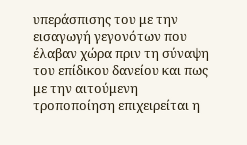υπεράσπισης του με την εισαγωγή γεγονότων που έλαβαν χώρα πριν τη σύναψη του επίδικου δανείου και πως με την αιτούμενη τροποποίηση επιχειρείται η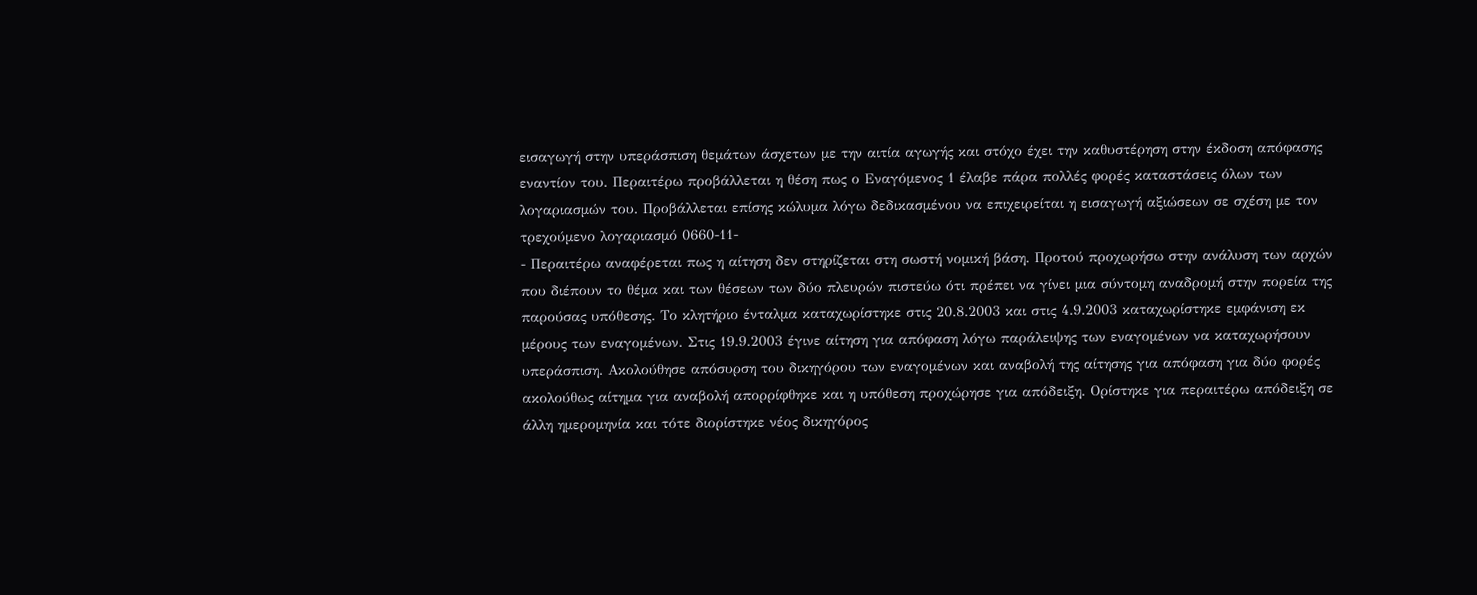εισαγωγή στην υπεράσπιση θεμάτων άσχετων με την αιτία αγωγής και στόχο έχει την καθυστέρηση στην έκδοση απόφασης εναντίον του. Περαιτέρω προβάλλεται η θέση πως ο Εναγόμενος 1 έλαβε πάρα πολλές φορές καταστάσεις όλων των λογαριασμών του. Προβάλλεται επίσης κώλυμα λόγω δεδικασμένου να επιχειρείται η εισαγωγή αξιώσεων σε σχέση με τον τρεχούμενο λογαριασμό 0660-11-
- Περαιτέρω αναφέρεται πως η αίτηση δεν στηρίζεται στη σωστή νομική βάση. Προτού προχωρήσω στην ανάλυση των αρχών που διέπουν το θέμα και των θέσεων των δύο πλευρών πιστεύω ότι πρέπει να γίνει μια σύντομη αναδρομή στην πορεία της παρούσας υπόθεσης. Το κλητήριο ένταλμα καταχωρίστηκε στις 20.8.2003 και στις 4.9.2003 καταχωρίστηκε εμφάνιση εκ μέρους των εναγομένων. Στις 19.9.2003 έγινε αίτηση για απόφαση λόγω παράλειψης των εναγομένων να καταχωρήσουν υπεράσπιση. Ακολούθησε απόσυρση του δικηγόρου των εναγομένων και αναβολή της αίτησης για απόφαση για δύο φορές ακολούθως αίτημα για αναβολή απορρίφθηκε και η υπόθεση προχώρησε για απόδειξη. Ορίστηκε για περαιτέρω απόδειξη σε άλλη ημερομηνία και τότε διορίστηκε νέος δικηγόρος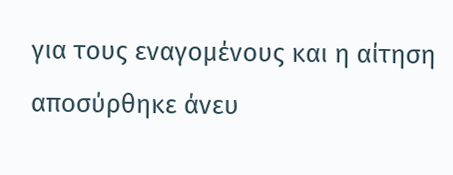για τους εναγομένους και η αίτηση αποσύρθηκε άνευ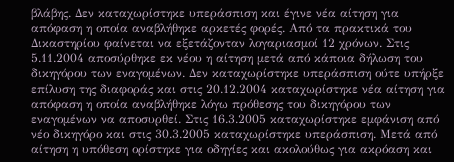βλάβης. Δεν καταχωρίστηκε υπεράσπιση και έγινε νέα αίτηση για απόφαση η οποία αναβλήθηκε αρκετές φορές. Από τα πρακτικά του Δικαστηρίου φαίνεται να εξετάζονταν λογαριασμοί 12 χρόνων. Στις 5.11.2004 αποσύρθηκε εκ νέου η αίτηση μετά από κάποια δήλωση του δικηγόρου των εναγομένων. Δεν καταχωρίστηκε υπεράσπιση ούτε υπήρξε επίλυση της διαφοράς και στις 20.12.2004 καταχωρίστηκε νέα αίτηση για απόφαση η οποία αναβλήθηκε λόγω πρόθεσης του δικηγόρου των εναγομένων να αποσυρθεί. Στις 16.3.2005 καταχωρίστηκε εμφάνιση από νέο δικηγόρο και στις 30.3.2005 καταχωρίστηκε υπεράσπιση. Μετά από αίτηση η υπόθεση ορίστηκε για οδηγίες και ακολούθως για ακρόαση και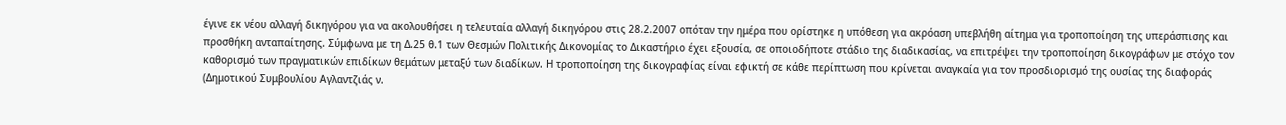έγινε εκ νέου αλλαγή δικηγόρου για να ακολουθήσει η τελευταία αλλαγή δικηγόρου στις 28.2.2007 οπόταν την ημέρα που ορίστηκε η υπόθεση για ακρόαση υπεβλήθη αίτημα για τροποποίηση της υπεράσπισης και προσθήκη ανταπαίτησης. Σύμφωνα με τη Δ.25 θ.1 των Θεσμών Πολιτικής Δικονομίας το Δικαστήριο έχει εξουσία, σε οποιοδήποτε στάδιο της διαδικασίας, να επιτρέψει την τροποποίηση δικογράφων με στόχο τον καθορισμό των πραγματικών επιδίκων θεμάτων μεταξύ των διαδίκων. Η τροποποίηση της δικογραφίας είναι εφικτή σε κάθε περίπτωση που κρίνεται αναγκαία για τον προσδιορισμό της ουσίας της διαφοράς (Δημοτικού Συμβουλίου Αγλαντζιάς ν.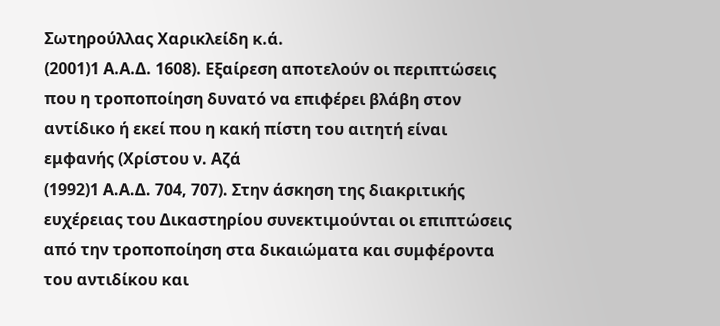Σωτηρούλλας Χαρικλείδη κ.ά.
(2001)1 Α.Α.Δ. 1608). Εξαίρεση αποτελούν οι περιπτώσεις που η τροποποίηση δυνατό να επιφέρει βλάβη στον αντίδικο ή εκεί που η κακή πίστη του αιτητή είναι εμφανής (Χρίστου ν. Αζά
(1992)1 Α.Α.Δ. 704, 707). Στην άσκηση της διακριτικής ευχέρειας του Δικαστηρίου συνεκτιμούνται οι επιπτώσεις από την τροποποίηση στα δικαιώματα και συμφέροντα του αντιδίκου και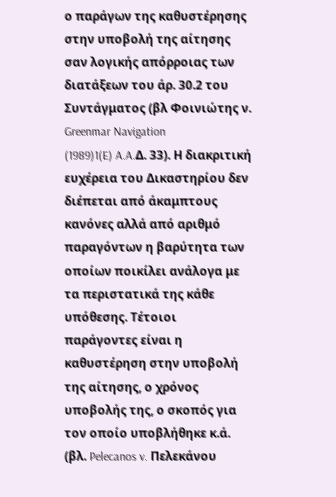ο παράγων της καθυστέρησης στην υποβολή της αίτησης σαν λογικής απόρροιας των διατάξεων του άρ. 30.2 του Συντάγματος (βλ Φοινιώτης ν. Greenmar Navigation
(1989)1(E) A.A.Δ. 33). Η διακριτική ευχέρεια του Δικαστηρίου δεν διέπεται από άκαμπτους κανόνες αλλά από αριθμό παραγόντων η βαρύτητα των οποίων ποικίλει ανάλογα με τα περιστατικά της κάθε υπόθεσης. Τέτοιοι παράγοντες είναι η καθυστέρηση στην υποβολή της αίτησης, ο χρόνος υποβολής της, ο σκοπός για τον οποίο υποβλήθηκε κ.ά. (βλ. Pelecanos v. Πελεκάνου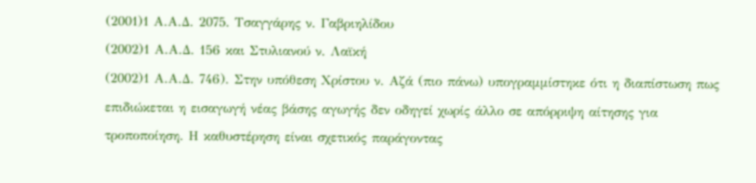(2001)1 Α.Α.Δ. 2075. Τσαγγάρης ν. Γαβριηλίδου
(2002)1 Α.Α.Δ. 156 και Στυλιανού ν. Λαϊκή
(2002)1 Α.Α.Δ. 746). Στην υπόθεση Χρίστου ν. Αζά (πιο πάνω) υπογραμμίστηκε ότι η διαπίστωση πως επιδιώκεται η εισαγωγή νέας βάσης αγωγής δεν οδηγεί χωρίς άλλο σε απόρριψη αίτησης για τροποποίηση. Η καθυστέρηση είναι σχετικός παράγοντας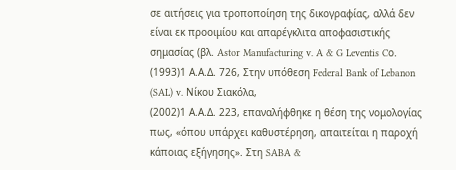σε αιτήσεις για τροποποίηση της δικογραφίας, αλλά δεν είναι εκ προοιμίου και απαρέγκλιτα αποφασιστικής σημασίας (βλ. Astor Manufacturing v. A & G Leventis Cο.
(1993)1 Α.Α.Δ. 726, Στην υπόθεση Federal Bank of Lebanon (SAL) v. Νίκου Σιακόλα,
(2002)1 Α.Α.Δ. 223, επαναλήφθηκε η θέση της νομολογίας πως, «όπου υπάρχει καθυστέρηση, απαιτείται η παροχή κάποιας εξήγησης». Στη SABA &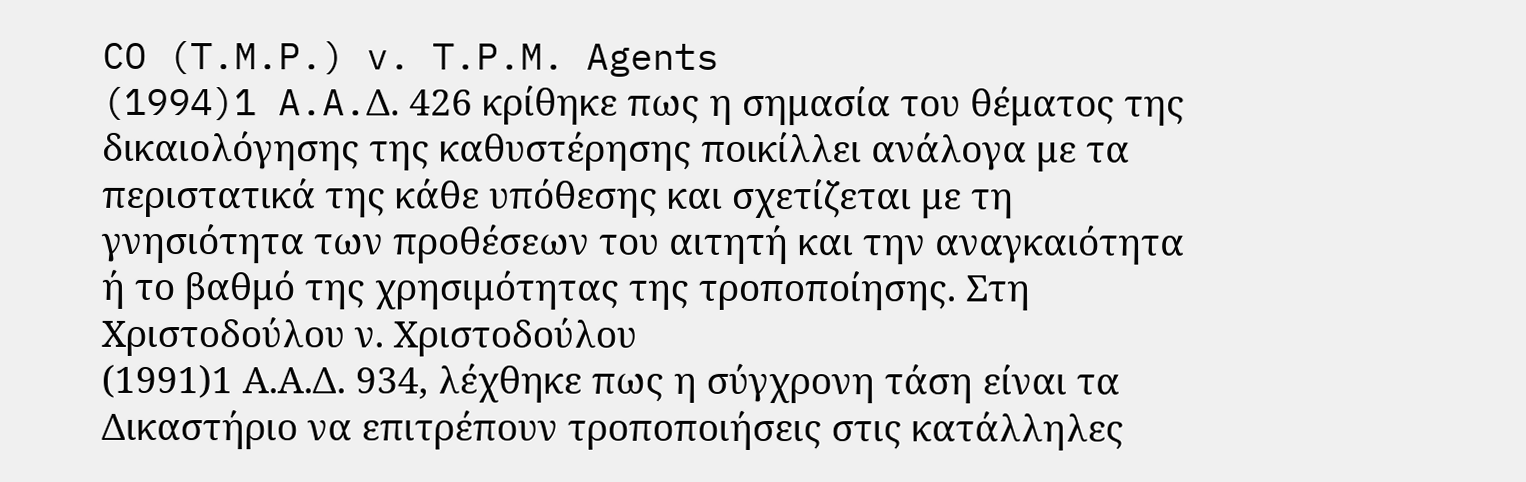CO (T.M.P.) v. T.P.M. Agents
(1994)1 A.A.Δ. 426 κρίθηκε πως η σημασία του θέματος της δικαιολόγησης της καθυστέρησης ποικίλλει ανάλογα με τα περιστατικά της κάθε υπόθεσης και σχετίζεται με τη γνησιότητα των προθέσεων του αιτητή και την αναγκαιότητα ή το βαθμό της χρησιμότητας της τροποποίησης. Στη Χριστοδούλου ν. Χριστοδούλου
(1991)1 Α.Α.Δ. 934, λέχθηκε πως η σύγχρονη τάση είναι τα Δικαστήριο να επιτρέπουν τροποποιήσεις στις κατάλληλες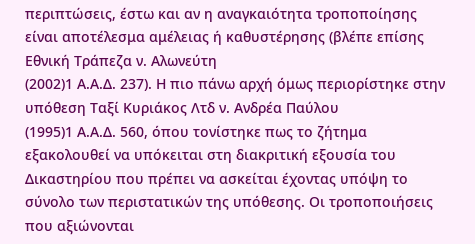περιπτώσεις, έστω και αν η αναγκαιότητα τροποποίησης είναι αποτέλεσμα αμέλειας ή καθυστέρησης (βλέπε επίσης Εθνική Τράπεζα ν. Αλωνεύτη
(2002)1 Α.Α.Δ. 237). Η πιο πάνω αρχή όμως περιορίστηκε στην υπόθεση Ταξί Κυριάκος Λτδ ν. Ανδρέα Παύλου
(1995)1 Α.Α.Δ. 560, όπου τονίστηκε πως το ζήτημα εξακολουθεί να υπόκειται στη διακριτική εξουσία του Δικαστηρίου που πρέπει να ασκείται έχοντας υπόψη το σύνολο των περιστατικών της υπόθεσης. Οι τροποποιήσεις που αξιώνονται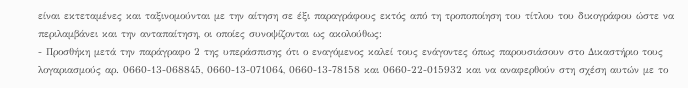είναι εκτεταμένες και ταξινομούνται με την αίτηση σε έξι παραγράφους εκτός από τη τροποποίηση του τίτλου του δικογράφου ώστε να περιλαμβάνει και την ανταπαίτηση, οι οποίες συνοψίζονται ως ακολούθως:
- Προσθήκη μετά την παράγραφο 2 της υπεράσπισης ότι ο εναγόμενος καλεί τους ενάγοντες όπως παρουσιάσουν στο Δικαστήριο τους λογαριασμούς αρ. 0660-13-068845, 0660-13-071064, 0660-13-78158 και 0660-22-015932 και να αναφερθούν στη σχέση αυτών με το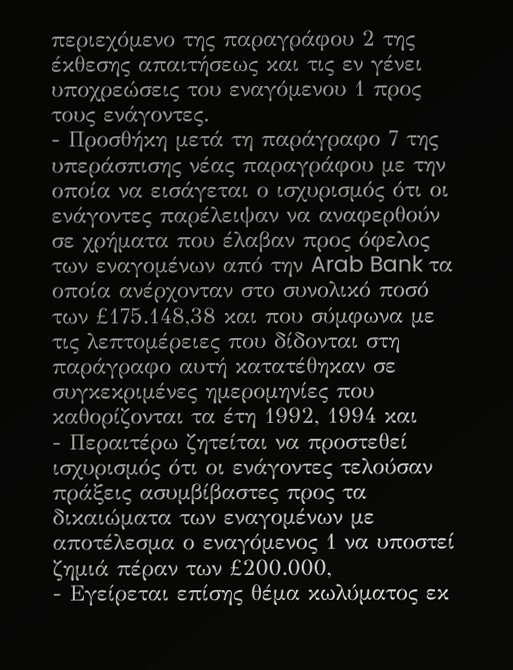περιεχόμενο της παραγράφου 2 της έκθεσης απαιτήσεως και τις εν γένει υποχρεώσεις του εναγόμενου 1 προς τους ενάγοντες.
- Προσθήκη μετά τη παράγραφο 7 της υπεράσπισης νέας παραγράφου με την οποία να εισάγεται ο ισχυρισμός ότι οι ενάγοντες παρέλειψαν να αναφερθούν σε χρήματα που έλαβαν προς όφελος των εναγομένων από την Arab Bank τα οποία ανέρχονταν στο συνολικό ποσό των £175.148,38 και που σύμφωνα με τις λεπτομέρειες που δίδονται στη παράγραφο αυτή κατατέθηκαν σε συγκεκριμένες ημερομηνίες που καθορίζονται τα έτη 1992, 1994 και
- Περαιτέρω ζητείται να προστεθεί ισχυρισμός ότι οι ενάγοντες τελούσαν πράξεις ασυμβίβαστες προς τα δικαιώματα των εναγομένων με αποτέλεσμα ο εναγόμενος 1 να υποστεί ζημιά πέραν των £200.000,
- Εγείρεται επίσης θέμα κωλύματος εκ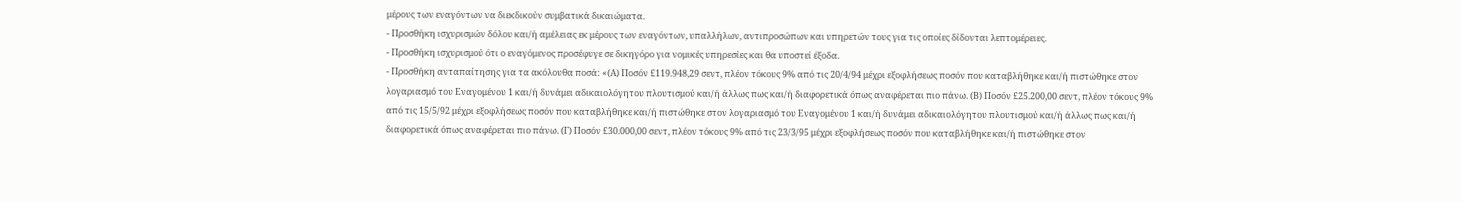μέρους των εναγόντων να διεκδικούν συμβατικά δικαιώματα.
- Προσθήκη ισχυρισμών δόλου και/ή αμέλειας εκ μέρους των εναγόντων, υπαλλήλων, αντιπροσώπων και υπηρετών τους για τις οποίες δίδονται λεπτομέρειες.
- Προσθήκη ισχυρισμού ότι ο εναγόμενος προσέφυγε σε δικηγόρο για νομικές υπηρεσίες και θα υποστεί έξοδα.
- Προσθήκη ανταπαίτησης για τα ακόλουθα ποσά: «(Α) Ποσόν £119.948,29 σεντ, πλέον τόκους 9% από τις 20/4/94 μέχρι εξοφλήσεως ποσόν που καταβλήθηκε και/ή πιστώθηκε στον λογαριασμό του Εναγομένου 1 και/ή δυνάμει αδικαιολόγητου πλουτισμού και/ή άλλως πως και/ή διαφορετικά όπως αναφέρεται πιο πάνω. (Β) Ποσόν £25.200,00 σεντ, πλέον τόκους 9% από τις 15/5/92 μέχρι εξοφλήσεως ποσόν που καταβλήθηκε και/ή πιστώθηκε στον λογαριασμό του Εναγομένου 1 και/ή δυνάμει αδικαιολόγητου πλουτισμού και/ή άλλως πως και/ή διαφορετικά όπως αναφέρεται πιο πάνω. (Γ) Ποσόν £30.000,00 σεντ, πλέον τόκους 9% από τις 23/3/95 μέχρι εξοφλήσεως ποσόν που καταβλήθηκε και/ή πιστώθηκε στον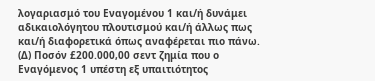λογαριασμό του Εναγομένου 1 και/ή δυνάμει αδικαιολόγητου πλουτισμού και/ή άλλως πως και/ή διαφορετικά όπως αναφέρεται πιο πάνω. (Δ) Ποσόν £200.000,00 σεντ ζημία που ο Εναγόμενος 1 υπέστη εξ υπαιτιότητος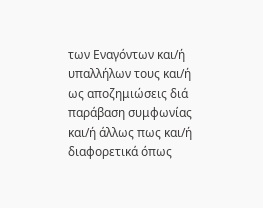των Εναγόντων και/ή υπαλλήλων τους και/ή ως αποζημιώσεις διά παράβαση συμφωνίας και/ή άλλως πως και/ή διαφορετικά όπως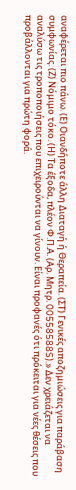αναφέρεται πιο πάνω. (Ε) Οιανδήποτε άλλη Διαταγή ή Θεραπεία. (ΣΤ) Γενικές αποζημιώσεις για παράβαση συμφωνίας. (Ζ) Νόμιμο τόκο. (Η) Τα έξοδα, πλέον Φ.Π.Α. (Αρ. Μητρ. 00558588S).» Δεν χρειάζεται να αναλύσω τις τροποποιήσεις που επιχειρούνται να γίνουν. Είναι προφανές ότι πρόκειται για νέες θέσεις που προβάλλονται για πρώτη φορά.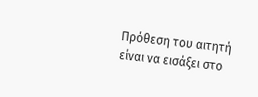Πρόθεση του αιτητή είναι να εισάξει στο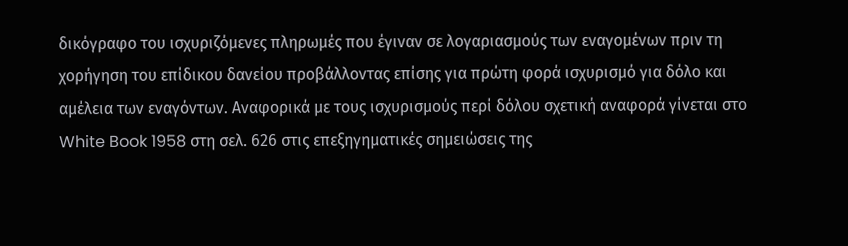δικόγραφο του ισχυριζόμενες πληρωμές που έγιναν σε λογαριασμούς των εναγομένων πριν τη χορήγηση του επίδικου δανείου προβάλλοντας επίσης για πρώτη φορά ισχυρισμό για δόλο και αμέλεια των εναγόντων. Αναφορικά με τους ισχυρισμούς περί δόλου σχετική αναφορά γίνεται στο White Book 1958 στη σελ. 626 στις επεξηγηματικές σημειώσεις της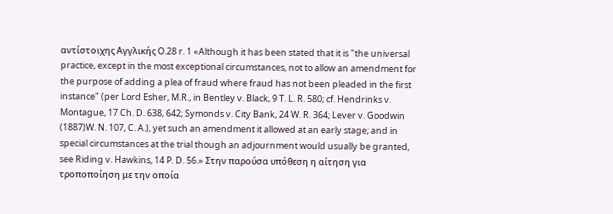αντίστοιχης Αγγλικής O.28 r. 1 «Although it has been stated that it is "the universal practice, except in the most exceptional circumstances, not to allow an amendment for the purpose of adding a plea of fraud where fraud has not been pleaded in the first instance" (per Lord Esher, M.R., in Bentley v. Black, 9 T. L. R. 580; cf. Hendrinks v. Montague, 17 Ch. D. 638, 642; Symonds v. City Bank, 24 W. R. 364; Lever v. Goodwin
(1887)W. N. 107, C. A.), yet such an amendment it allowed at an early stage; and in special circumstances at the trial though an adjournment would usually be granted, see Riding v. Hawkins, 14 P. D. 56.» Στην παρούσα υπόθεση η αίτηση για τροποποίηση με την οποία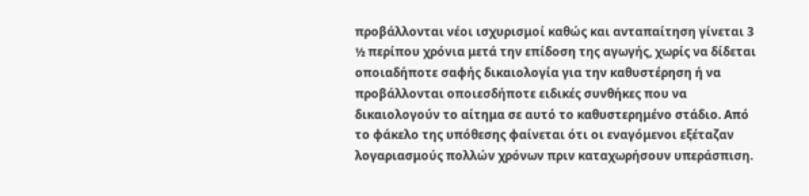προβάλλονται νέοι ισχυρισμοί καθώς και ανταπαίτηση γίνεται 3 ½ περίπου χρόνια μετά την επίδοση της αγωγής, χωρίς να δίδεται οποιαδήποτε σαφής δικαιολογία για την καθυστέρηση ή να προβάλλονται οποιεσδήποτε ειδικές συνθήκες που να δικαιολογούν το αίτημα σε αυτό το καθυστερημένο στάδιο. Από το φάκελο της υπόθεσης φαίνεται ότι οι εναγόμενοι εξέταζαν λογαριασμούς πολλών χρόνων πριν καταχωρήσουν υπεράσπιση.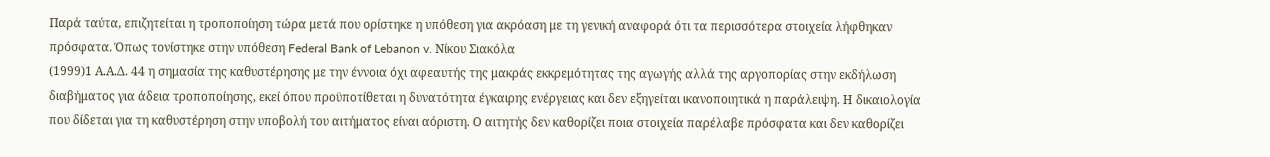Παρά ταύτα, επιζητείται η τροποποίηση τώρα μετά που ορίστηκε η υπόθεση για ακρόαση με τη γενική αναφορά ότι τα περισσότερα στοιχεία λήφθηκαν πρόσφατα. Όπως τονίστηκε στην υπόθεση Federal Bank of Lebanon v. Νίκου Σιακόλα
(1999)1 Α.Α.Δ. 44 η σημασία της καθυστέρησης με την έννοια όχι αφεαυτής της μακράς εκκρεμότητας της αγωγής αλλά της αργοπορίας στην εκδήλωση διαβήματος για άδεια τροποποίησης, εκεί όπου προϋποτίθεται η δυνατότητα έγκαιρης ενέργειας και δεν εξηγείται ικανοποιητικά η παράλειψη. Η δικαιολογία που δίδεται για τη καθυστέρηση στην υποβολή του αιτήματος είναι αόριστη. Ο αιτητής δεν καθορίζει ποια στοιχεία παρέλαβε πρόσφατα και δεν καθορίζει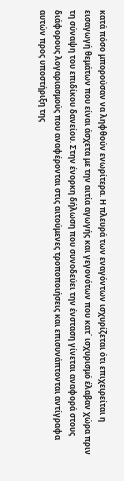κατά πόσο μπορούσαν να ληφθούν ενωρίτερα. Η πλευρά των εναγόντων ισχυρίζεται ότι επιχειρείται η εισαγωγή θεμάτων που είναι άσχετα με την αιτία αγωγής και γεγονότων που κατ΄ ισχυρισμό έλαβαν χώρα πριν τη σύναψη του επιδίκου δανείου. Στην ένορκη δήλωση που συνοδεύει την ένσταση γίνεται αναφορά στους διάφορους λογαριασμούς που αναφέρονται στις αιτούμενες τροποποιήσεις και επισυνάπτονται αντίγραφα αυτών προς υποστήριξη της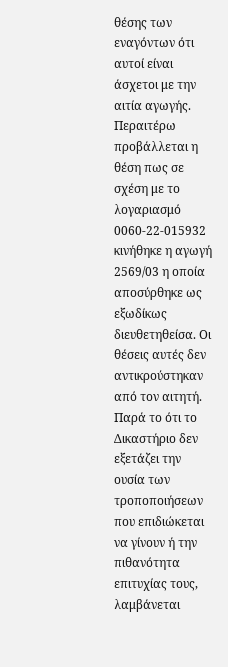θέσης των εναγόντων ότι αυτοί είναι άσχετοι με την αιτία αγωγής. Περαιτέρω προβάλλεται η θέση πως σε σχέση με το λογαριασμό 0060-22-015932 κινήθηκε η αγωγή 2569/03 η οποία αποσύρθηκε ως εξωδίκως διευθετηθείσα. Οι θέσεις αυτές δεν αντικρούστηκαν από τον αιτητή. Παρά το ότι το Δικαστήριο δεν εξετάζει την ουσία των τροποποιήσεων που επιδιώκεται να γίνουν ή την πιθανότητα επιτυχίας τους, λαμβάνεται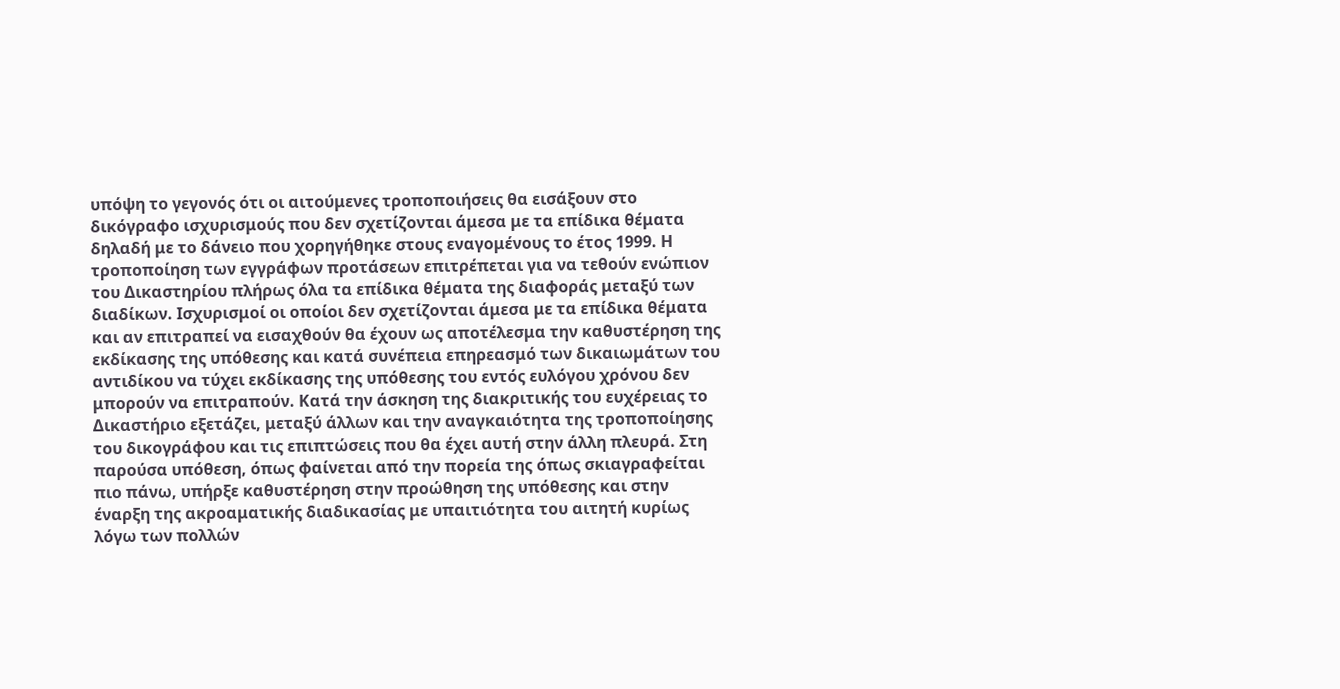υπόψη το γεγονός ότι οι αιτούμενες τροποποιήσεις θα εισάξουν στο δικόγραφο ισχυρισμούς που δεν σχετίζονται άμεσα με τα επίδικα θέματα δηλαδή με το δάνειο που χορηγήθηκε στους εναγομένους το έτος 1999. Η τροποποίηση των εγγράφων προτάσεων επιτρέπεται για να τεθούν ενώπιον του Δικαστηρίου πλήρως όλα τα επίδικα θέματα της διαφοράς μεταξύ των διαδίκων. Ισχυρισμοί οι οποίοι δεν σχετίζονται άμεσα με τα επίδικα θέματα και αν επιτραπεί να εισαχθούν θα έχουν ως αποτέλεσμα την καθυστέρηση της εκδίκασης της υπόθεσης και κατά συνέπεια επηρεασμό των δικαιωμάτων του αντιδίκου να τύχει εκδίκασης της υπόθεσης του εντός ευλόγου χρόνου δεν μπορούν να επιτραπούν. Κατά την άσκηση της διακριτικής του ευχέρειας το Δικαστήριο εξετάζει, μεταξύ άλλων και την αναγκαιότητα της τροποποίησης του δικογράφου και τις επιπτώσεις που θα έχει αυτή στην άλλη πλευρά. Στη παρούσα υπόθεση, όπως φαίνεται από την πορεία της όπως σκιαγραφείται πιο πάνω, υπήρξε καθυστέρηση στην προώθηση της υπόθεσης και στην έναρξη της ακροαματικής διαδικασίας με υπαιτιότητα του αιτητή κυρίως λόγω των πολλών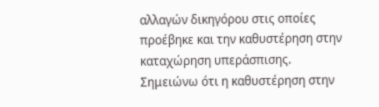αλλαγών δικηγόρου στις οποίες προέβηκε και την καθυστέρηση στην καταχώρηση υπεράσπισης. Σημειώνω ότι η καθυστέρηση στην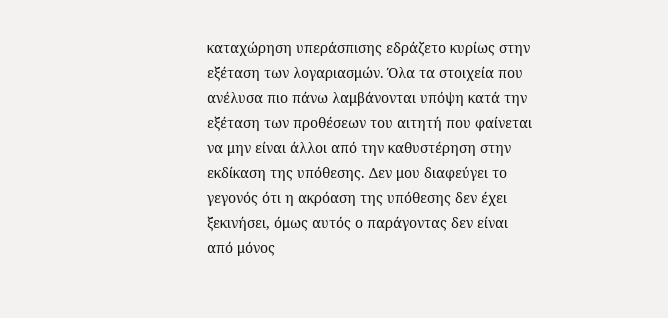καταχώρηση υπεράσπισης εδράζετο κυρίως στην εξέταση των λογαριασμών. Όλα τα στοιχεία που ανέλυσα πιο πάνω λαμβάνονται υπόψη κατά την εξέταση των προθέσεων του αιτητή που φαίνεται να μην είναι άλλοι από την καθυστέρηση στην εκδίκαση της υπόθεσης. Δεν μου διαφεύγει το γεγονός ότι η ακρόαση της υπόθεσης δεν έχει ξεκινήσει, όμως αυτός ο παράγοντας δεν είναι από μόνος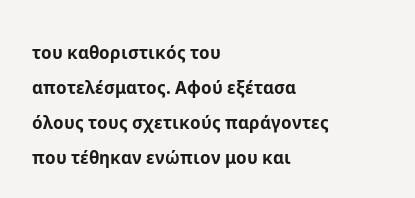του καθοριστικός του αποτελέσματος. Αφού εξέτασα όλους τους σχετικούς παράγοντες που τέθηκαν ενώπιον μου και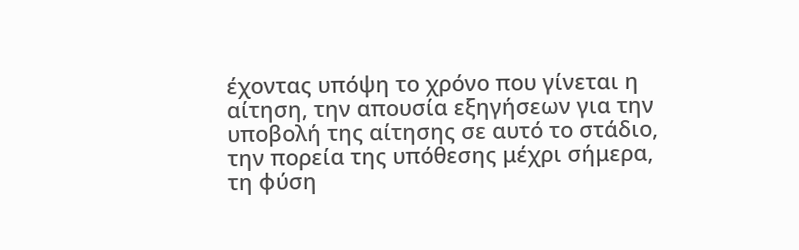έχοντας υπόψη το χρόνο που γίνεται η αίτηση, την απουσία εξηγήσεων για την υποβολή της αίτησης σε αυτό το στάδιο, την πορεία της υπόθεσης μέχρι σήμερα, τη φύση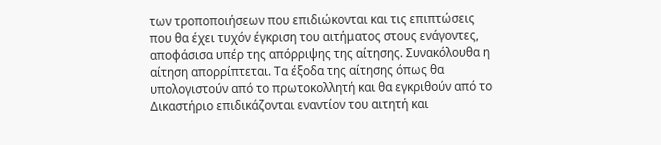των τροποποιήσεων που επιδιώκονται και τις επιπτώσεις που θα έχει τυχόν έγκριση του αιτήματος στους ενάγοντες, αποφάσισα υπέρ της απόρριψης της αίτησης. Συνακόλουθα η αίτηση απορρίπτεται. Τα έξοδα της αίτησης όπως θα υπολογιστούν από το πρωτοκολλητή και θα εγκριθούν από το Δικαστήριο επιδικάζονται εναντίον του αιτητή και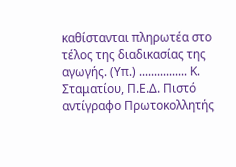καθίστανται πληρωτέα στο τέλος της διαδικασίας της αγωγής. (Υπ.) ................ Κ. Σταματίου, Π.Ε.Δ. Πιστό αντίγραφο Πρωτοκολλητής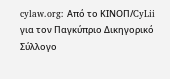cylaw.org: Από το ΚΙΝOΠ/CyLii για τον Παγκύπριο Δικηγορικό Σύλλογο